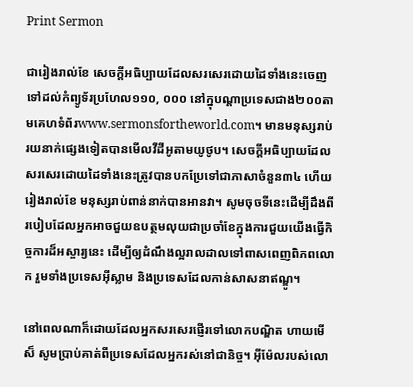Print Sermon

ជារៀងរាល់ខែ សេចក្ដីអធិប្បាយដែលសរសេរដោយដៃទាំងនេះចេញទៅដល់កំព្យូទ័រប្រហែល១១០, ០០០ នៅក្នុបណ្ដាប្រទេសជាង២០០តាមគេហទំព័រwww.sermonsfortheworld.com។ មានមនុស្សរាប់រយនាក់ផ្សេងទៀតបានមើលវីដីអូតាមយូថូប។ សេចក្ដីអធិប្បាយដែលសរសេរដោយដៃទាំងនេះត្រូវបានបកប្រែទៅជាភាសាចំនួន៣៤ ហើយរៀងរាល់ខែ មនុស្សរាប់ពាន់នាក់បានអានវា។ សូមចុចទីនេះដើម្បីដឹងពីរបៀបដែលអ្នកអាចជួយឧបត្ថមលុយជាប្រចាំខែក្នុងការជួយយើងធ្វើកិច្ចការដ៏អស្ចារ្យនេះ ដើម្បីឲ្យដំណឹងល្អរាលដាលទៅពាសពេញពិភពលោក រួមទាំងប្រទេសអ៊ីស្លាម និងប្រទេសដែលកាន់សាសនាឥណ្ឌូ។

នៅពេលណាក៏ដោយដែលអ្នកសរសេរផ្ញើរទៅលោកបណ្ឌិត ហាយមើស៏ សូមប្រាប់គាត់ពីប្រទេសដែលអ្នករស់នៅជានិច្ច។ អ៊ីម៉ែលរបស់លោ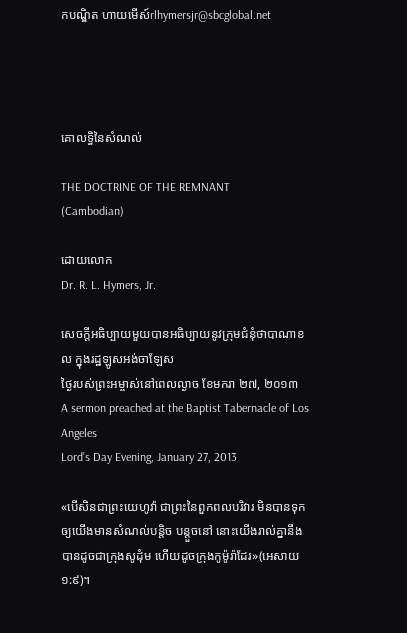កបណ្ឌិត ហាយមើស៍rlhymersjr@sbcglobal.net




គោលទ្ធិនៃសំណល់

THE DOCTRINE OF THE REMNANT
(Cambodian)

ដោយលោក
Dr. R. L. Hymers, Jr.

សេចក្ដីអធិប្បាយមួយបានអធិប្បាយនូវក្រុមជំនុំថាបាណាខល ក្នុងរដ្ឋឡូសអង់ចាឡែស
ថ្ងៃរបស់ព្រះអម្ចាស់នៅពេលល្ងាច ខែមករា ២៧, ២០១៣
A sermon preached at the Baptist Tabernacle of Los Angeles
Lord’s Day Evening, January 27, 2013

«បើសិនជាព្រះយេហូវ៉ា ជាព្រះនៃពួកពលបរិវារ មិនបានទុកឲ្យយើងមានសំណល់បន្តិច បន្តួចនៅ នោះយើងរាល់គ្នានឹងបានដូចជាក្រុងសូដុំម ហើយដូចក្រុងកូម៉ូរ៉ាដែរ»(អេសាយ ១:៩)។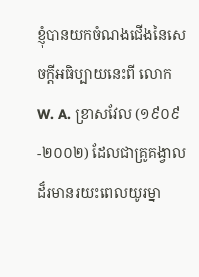ខ្ញុំបានយកចំណងជើងនៃសេចក្ដីអធិប្បាយនេះពី លោក W. A. ខ្រាសវែល (១៩០៩-២០០២) ដែលជាគ្រូគង្វាលដ៏រមានរយះពេលយូរម្នា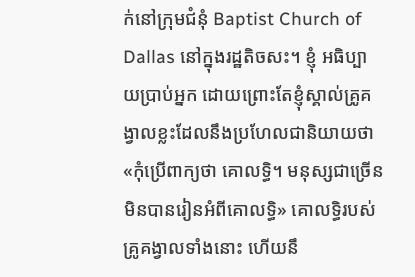ក់នៅក្រុមជំនុំ Baptist Church of Dallas នៅក្នុងរដ្ឋតិចសះ។ ខ្ញុំ អធិប្បាយប្រាប់អ្នក ដោយព្រោះតែខ្ញុំស្គាល់គ្រូគង្វាលខ្លះដែលនឹងប្រហែលជានិយាយថា «កុំប្រើពាក្យថា គោលទ្ធិ។ មនុស្សជាច្រើនមិនបានរៀនអំពីគោលទ្ធិ» គោលទ្ធិរបស់គ្រូគង្វាលទាំងនោះ ហើយនឹ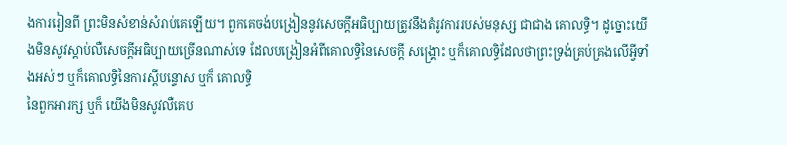ងការរៀនពី ព្រះមិនសំខាន់សំរាប់គេឡើយ។ ពួកគេចង់បង្រៀននូវសេចក្ដីអធិប្បាយត្រូវនឹងតំរូវការរបស់មនុស្ស ជាជាង គោលទ្ធិ។ ដូច្នោះយើងមិនសូវស្ដាប់លឺសេចក្ដីអធិប្បាយច្រើនណាស់ទេ ដែលបង្រៀនអំពីគោលទ្ធិនៃសេចក្ដី សង្រ្គោះ ឬក៏គោលទ្ធិដែលថាព្រះទ្រង់គ្រប់គ្រងលើអ្វីទាំងអស់ៗ ឬក៏គោលទ្ធិនៃការស្ដីបន្ទោស ឬក៏ គោលទ្ធិ
នៃពួកអារក្ស ឬក៏ យើងមិនសូវលឺគេប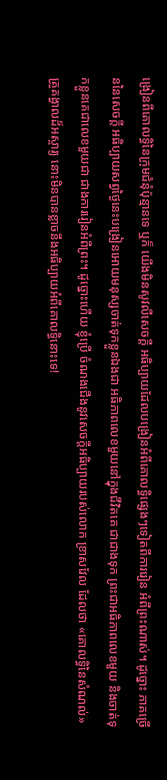ង្រៀនពីគោលទ្ធិនៃក្រុមជំនុំប៉ុន្មានទេ ឬក៏ យើងមិនសូវលឺសេចក្ដី អធិប្បាយដែលបង្រៀនអំពីគោលទ្ធិផ្សេងៗទៀតពីការរៀន អំពីព្រះណាស់។ ដូច្នោះ ភាគច្រើននៃសេចក្ដី អធិប្បាយសព្វថ្ងៃនេះបង្រៀនអោយមនុស្សចាត់ទុកខ្លួនឯងជា អធិភាពលេខមួយនៅក្នុងជីវិតគេ ជាជាងទុក ព្រះជាអធិភាពលេខមួយ និងចាត់ទុកខ្លួនគេជាលេខមួយជា ជាងការរៀនអំពីព្រះ។ ដូច្នោះហើយ ខ្ញុំប្រើ ចំណងជើងនូវសេចក្ដីអធិប្បាយរបស់លោក ខ្រាសវែល ដែលថា «គោលទ្ធិនៃសំណល់» គ្រូគង្វាលដ៏អស្ចារ្យ នោះមិនបានខ្លាចនឹងអធិប្បាយអំពីគោលទ្ធិនោះទេ!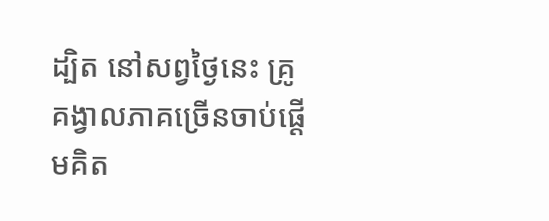ដ្បិត នៅសព្វថ្ងៃនេះ គ្រូគង្វាលភាគច្រើនចាប់ផ្ដើមគិត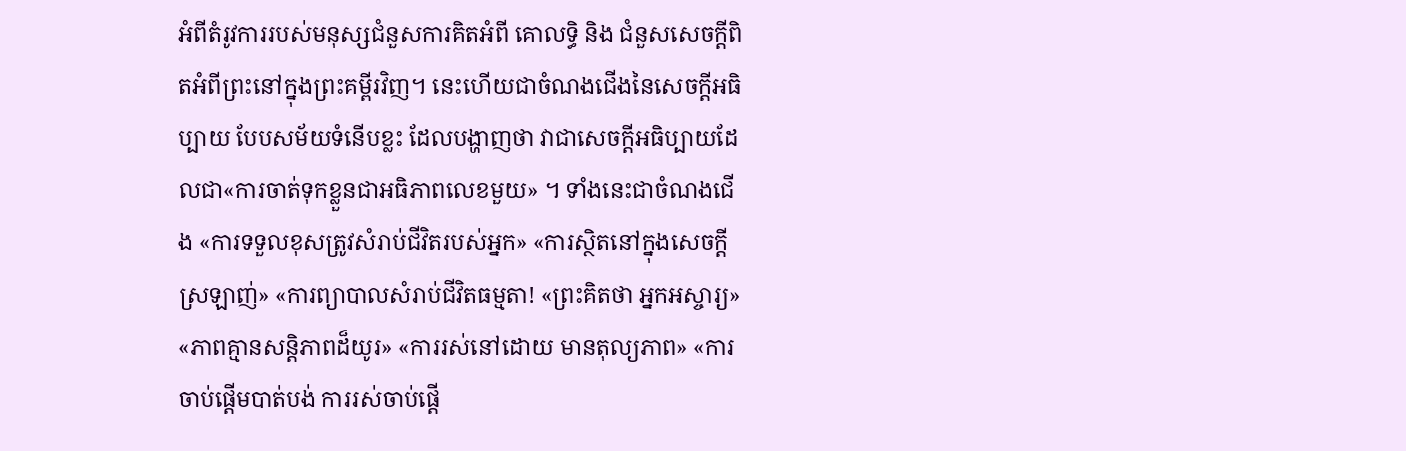អំពីតំរូវការរបស់មនុស្សជំនួសការគិតអំពី គោលទ្ធិ និង ជំនួសសេចក្ដីពិតអំពីព្រះនៅក្នុងព្រះគម្ពីរវិញ។ នេះហើយជាចំណងជើងនៃសេចក្ដីអធិប្បាយ បែបសម័យទំនើបខ្លះ ដែលបង្ហាញថា វាជាសេចក្ដីអធិប្បាយដែលជា«ការចាត់ទុកខ្លួនជាអធិភាពលេខមួយ» ។ ទាំងនេះជាចំណងជើង «ការទទួលខុសត្រូវសំរាប់ជីវិតរបស់អ្នក» «ការស្ថិតនៅក្នុងសេចក្ដីស្រឡាញ់» «ការព្យាបាលសំរាប់ជីវិតធម្មតា! «ព្រះគិតថា អ្នកអស្ចារ្យ» «ភាពគ្មានសន្ដិភាពដ៏យូរ» «ការរស់នៅដោយ មានតុល្យភាព» «ការចាប់ផ្ដើមបាត់បង់ ការរស់ចាប់ផ្ដើ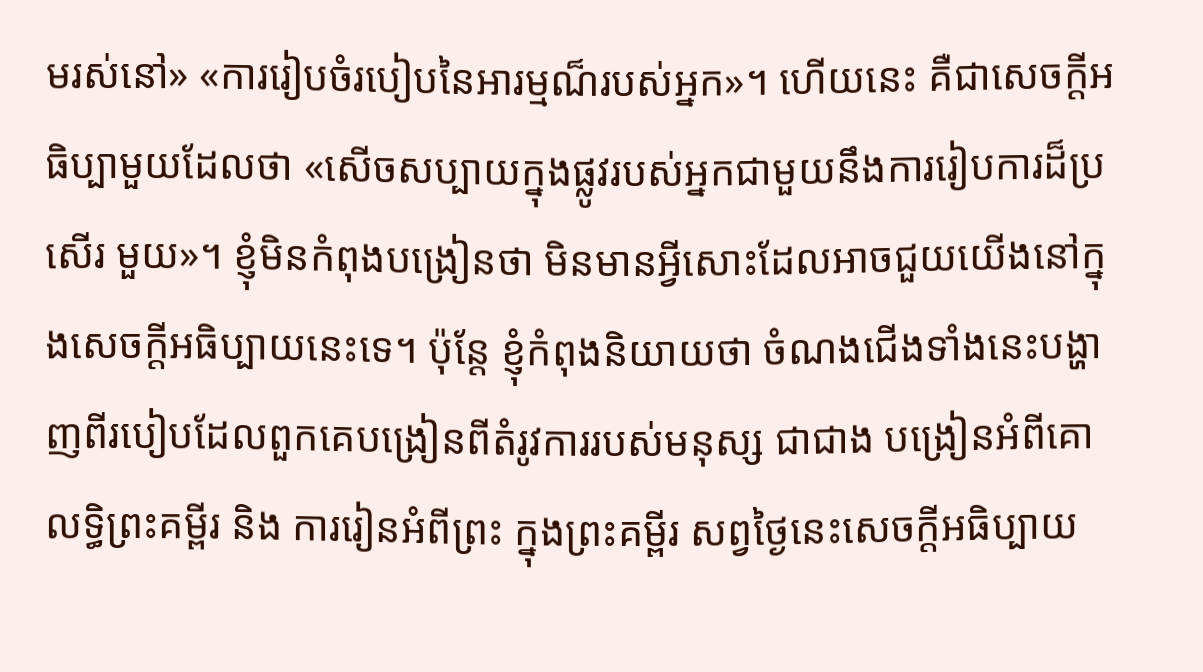មរស់នៅ» «ការរៀបចំរបៀបនៃអារម្មណ៏របស់អ្នក»។ ហើយនេះ គឺជាសេចក្ដីអធិប្បាមួយដែលថា «សើចសប្បាយក្នុងផ្លូវរបស់អ្នកជាមួយនឹងការរៀបការដ៏ប្រសើរ មួយ»។ ខ្ញុំមិនកំពុងបង្រៀនថា មិនមានអ្វីសោះដែលអាចជួយយើងនៅក្នុងសេចក្ដីអធិប្បាយនេះទេ។ ប៉ុន្ដែ ខ្ញុំកំពុងនិយាយថា ចំណងជើងទាំងនេះបង្ហាញពីរបៀបដែលពួកគេបង្រៀនពីតំរូវការរបស់មនុស្ស ជាជាង បង្រៀនអំពីគោលទ្ធិព្រះគម្ពីរ និង ការរៀនអំពីព្រះ ក្នុងព្រះគម្ពីរ សព្វថ្ងៃនេះសេចក្ដីអធិប្បាយ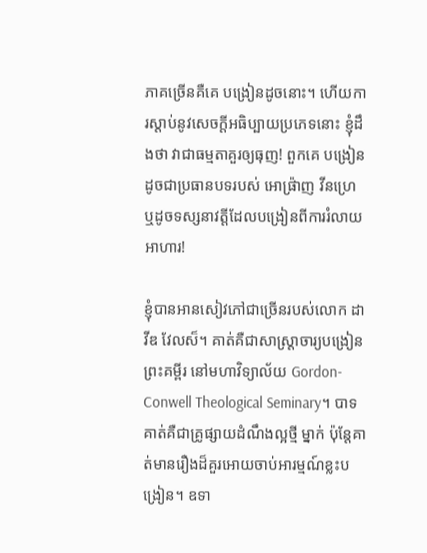ភាគច្រើនគឺគេ បង្រៀនដូចនោះ។ ហើយការស្ដាប់នូវសេចក្ដីអធិប្បាយប្រភេទនោះ ខ្ញុំដឹងថា វាជាធម្មតាគួរឲ្យធុញ! ពួកគេ បង្រៀនដូចជាប្រធានបទរបស់ អោផ្រ៉ាញ វីនហ្រេ ឬដូចទស្សនាវត្ដីដែលបង្រៀនពីការរំលាយអាហារ!

ខ្ញុំបានអានសៀវភៅជាច្រើនរបស់លោក ដាវីឌ វែលស៏។ គាត់គឺជាសាស្រ្ដាចារ្យបង្រៀនព្រះគម្ពីរ នៅមហាវិទ្យាល័យ Gordon-Conwell Theological Seminary។ បាទ គាត់គឺជាគ្រូផ្សាយដំណឹងល្អថ្មី ម្នាក់ ប៉ុន្ដែគាត់មានរឿងដ៏គួរអោយចាប់អារម្មណ៍ខ្លះបង្រៀន។ ឧទា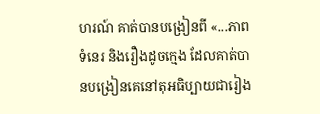ហរណ៍ គាត់បានបង្រៀនពី «...ភាព ទំនេរ និងរឿងដូចក្មេង ដែលគាត់បានបង្រៀនគេនៅតុអធិប្បាយជារៀង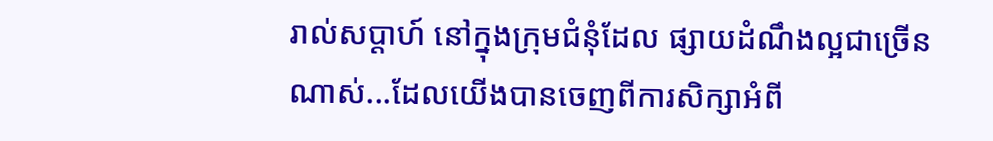រាល់សប្ដាហ៍ នៅក្នុងក្រុមជំនុំដែល ផ្សាយដំណឹងល្អជាច្រើនណាស់...ដែលយើងបានចេញពីការសិក្សាអំពី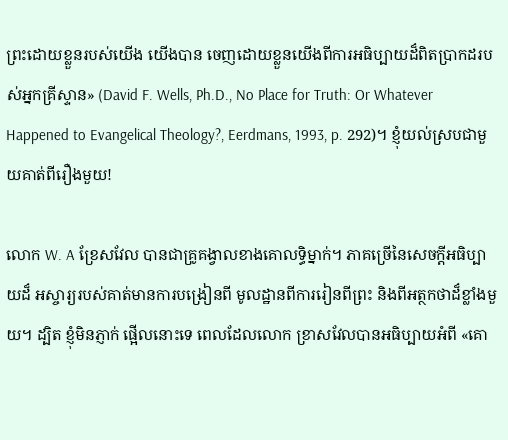ព្រះដោយខ្លួនរបស់យើង យើងបាន ចេញដោយខ្លួនយើងពីការអធិប្បាយដ៏ពិតប្រាកដរបស់អ្នកគ្រីស្ទាន» (David F. Wells, Ph.D., No Place for Truth: Or Whatever Happened to Evangelical Theology?, Eerdmans, 1993, p. 292)។ ខ្ញុំយល់ស្របជាមួយគាត់ពីរឿងមួយ!

លោក W. A ខ្រែសវែល បានជាគ្រូគង្វាលខាងគោលទ្ធិម្នាក់។ ភាគច្រើនៃសេចក្ដីអធិប្បាយដ៏ អស្ចារ្យរបស់គាត់មានការបង្រៀនពី មូលដ្ឋានពីការរៀនពីព្រះ និងពីអត្ថកថាដ៏ខ្លាំងមួយ។ ដ្បិត ខ្ញុំមិនភ្ញាក់ ផ្អើលនោះទេ ពេលដែលលោក ខ្រាសវែលបានអធិប្បាយអំពី «គោ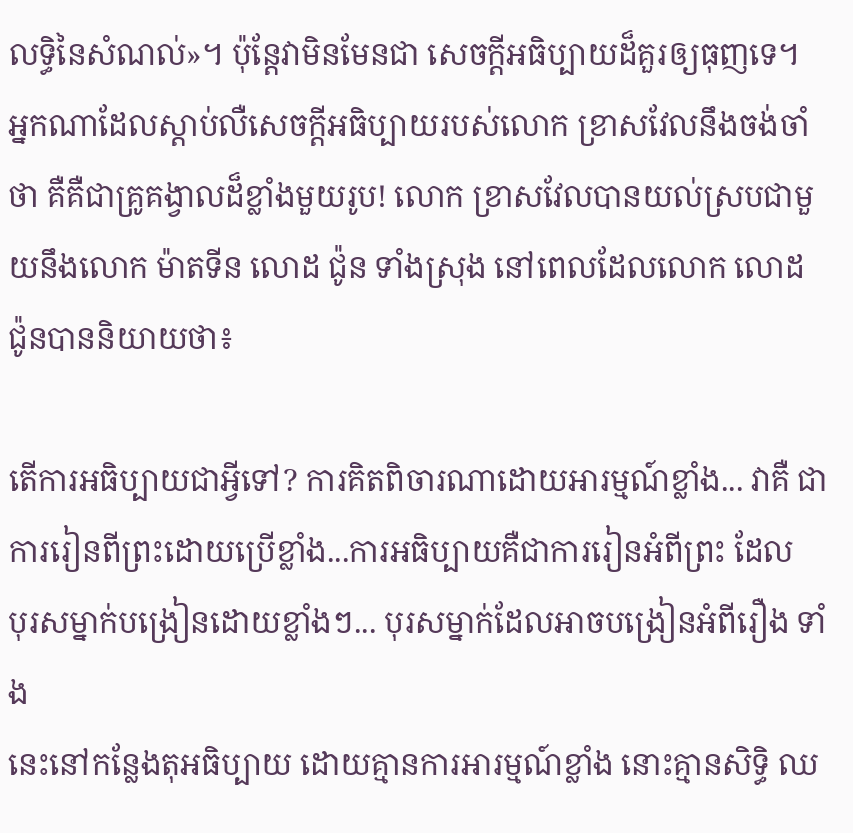លទ្ធិនៃសំណល់»។ ប៉ុន្ដែវាមិនមែនជា សេចក្ដីអធិប្បាយដ៏គួរឲ្យធុញទេ។ អ្នកណាដែលស្ដាប់លឺសេចក្ដីអធិប្បាយរបស់លោក ខ្រាសវែលនឹងចង់ចាំ ថា គឺគឺជាគ្រូគង្វាលដ៏ខ្លាំងមួយរូប! លោក ខ្រាសវែលបានយល់ស្របជាមួយនឹងលោក ម៉ាតទីន លោដ ជ៉ូន ទាំងស្រុង នៅពេលដែលលោក លោដ ជ៉ូនបាននិយាយថា៖

តើការអធិប្បាយជាអ្វីទៅ? ការគិតពិចារណាដោយអារម្មណ៍ខ្លាំង... វាគឺ ជាការរៀនពីព្រះដោយប្រើខ្លាំង...ការអធិប្បាយគឺជាការរៀនអំពីព្រះ ដែល
បុរសម្នាក់បង្រៀនដោយខ្លាំងៗ... បុរសម្នាក់ដែលអាចបង្រៀនអំពីរឿង ទាំង
នេះនៅកន្លែងតុអធិប្បាយ ដោយគ្មានការអារម្មណ៍ខ្លាំង នោះគ្មានសិទ្ធិ ឈ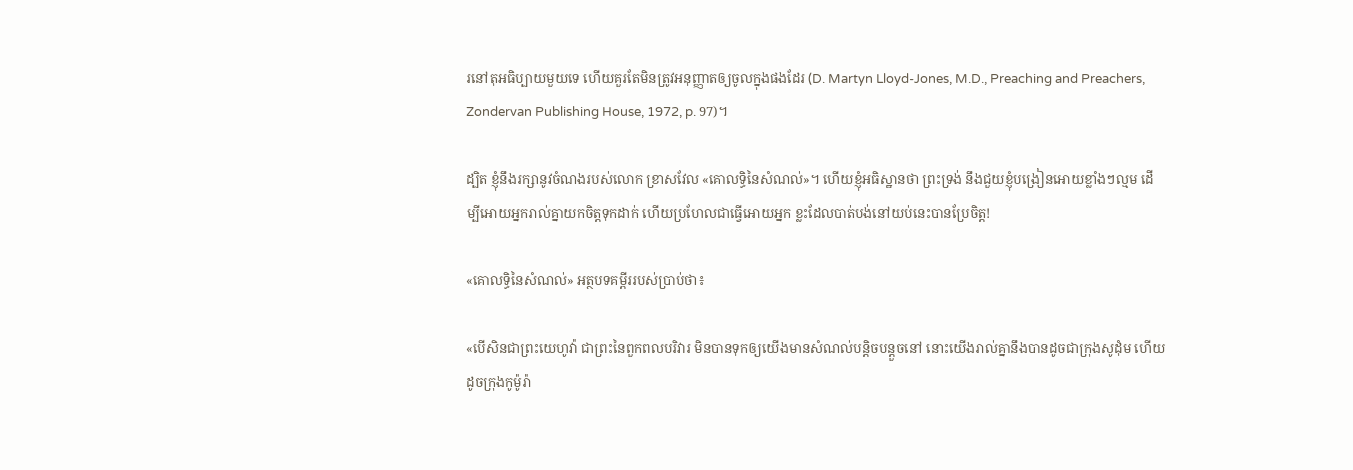រនៅតុអធិប្បាយមួយទេ ហើយគួរតែមិនត្រូវអនុញ្ញាតឲ្យចូលក្នុងផងដែរ (D. Martyn Lloyd-Jones, M.D., Preaching and Preachers, Zondervan Publishing House, 1972, p. 97)។

ដ្បិត ខ្ញុំនឹងរក្សានូវចំណងរបស់លោក ខ្រាសវែល «គោលទ្ធិនៃសំណល់»។ ហើយខ្ញុំអធិស្ឋានថា ព្រះទ្រង់ នឹងជួយខ្ញុំបង្រៀនអោយខ្លាំងៗល្មម ដើម្បីអោយអ្នករាល់គ្នាយកចិត្ដទុកដាក់ ហើយប្រហែលជាធ្វើអោយអ្នក ខ្លះដែលបាត់បង់នៅយប់នេះបានប្រែចិត្ដ!

«គោលទ្ធិនៃសំណល់» អត្ថបទគម្ពីររបស់ប្រាប់ថា៖

«បើសិនជាព្រះយេហូវ៉ា ជាព្រះនៃពួកពលបរិវារ មិនបានទុកឲ្យយើងមានសំណល់បន្តិចបន្តួចនៅ នោះយើងរាល់គ្នានឹងបានដូចជាក្រុងសូដុំម ហើយដូចក្រុងកូម៉ូរ៉ា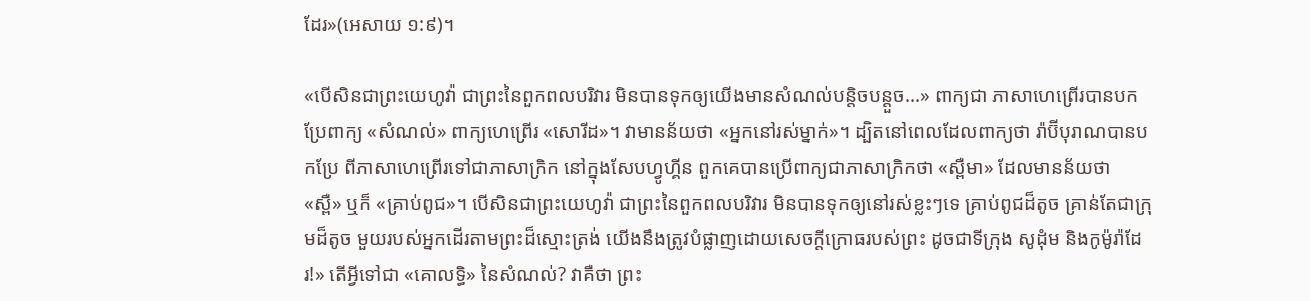ដែរ»(អេសាយ ១:៩)។

«បើសិនជាព្រះយេហូវ៉ា ជាព្រះនៃពួកពលបរិវារ មិនបានទុកឲ្យយើងមានសំណល់បន្តិចបន្តួច...» ពាក្យជា ភាសាហេព្រើរបានបកប្រែពាក្យ «សំណល់» ពាក្យហេព្រើរ «សោរីដ»។ វាមានន័យថា «អ្នកនៅរស់ម្នាក់»។ ដ្បិតនៅពេលដែលពាក្យថា រ៉ាប៊ីបុរាណបានបកប្រែ ពីភាសាហេព្រើរទៅជាភាសាក្រិក នៅក្នុងសែបហ្វូហ្គីន ពួកគេបានប្រើពាក្យជាភាសាក្រិកថា «ស្ពឺមា» ដែលមានន័យថា «ស្ពឺ» ឬក៏ «គ្រាប់ពូជ»។ បើសិនជាព្រះយេហូវ៉ា ជាព្រះនៃពួកពលបរិវារ មិនបានទុកឲ្យនៅរស់ខ្លះៗទេ គ្រាប់ពូជដ៏តូច គ្រាន់តែជាក្រុមដ៏តូច មួយរបស់អ្នកដើរតាមព្រះដ៏ស្មោះត្រង់ យើងនឹងត្រូវបំផ្លាញដោយសេចក្ដីក្រោធរបស់ព្រះ ដូចជាទីក្រុង សូដុំម និងកូម៉ូរ៉ាដែរ!» តើអ្វីទៅជា «គោលទ្ធិ» នៃសំណល់? វាគឺថា ព្រះ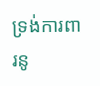ទ្រង់ការពារនូ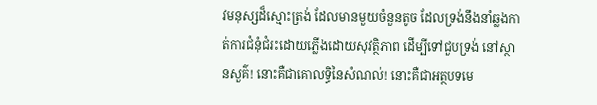វមនុស្សដ៏ស្មោះត្រង់ ដែលមានមួយចំនួនតូច ដែលទ្រង់នឹងនាំឆ្លងកាត់ការជំនុំជំរះដោយភ្លើងដោយសុវត្ថិភាព ដើម្បីទៅជួបទ្រង់ នៅស្ថានសួគ៌! នោះគឺជាគោលទ្ធិនៃសំណល់! នោះគឺជាអត្ថបទមេ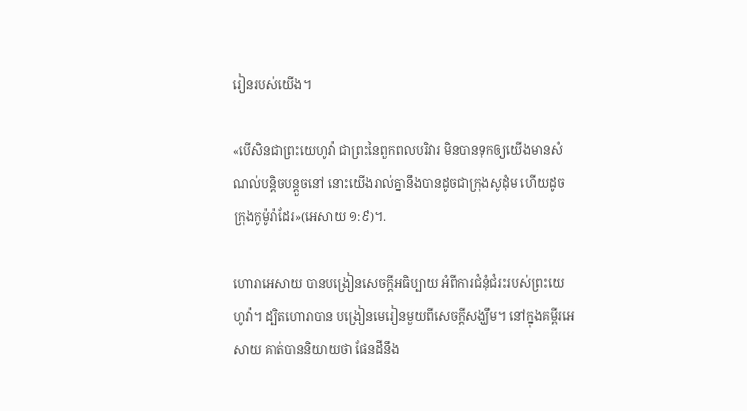រៀនរបស់យើង។

«បើសិនជាព្រះយេហូវ៉ា ជាព្រះនៃពួកពលបរិវារ មិនបានទុកឲ្យយើងមានសំណល់បន្តិចបន្តួចនៅ នោះយើងរាល់គ្នានឹងបានដូចជាក្រុងសូដុំម ហើយដូចក្រុងកូម៉ូរ៉ាដែរ»(អេសាយ ១:៩)។.

ហោរាអេសាយ បានបង្រៀនសេចក្ដីអធិប្បាយ អំពីការជំនុំជំរះរបស់ព្រះយេហូវ៉ា។ ដ្បិតហោរាបាន បង្រៀនមេរៀនមួយពីសេចក្ដីសង្ឃឹម។ នៅក្នុងគម្ពីរអេសាយ គាត់បាននិយាយថា ផែនដីនឹង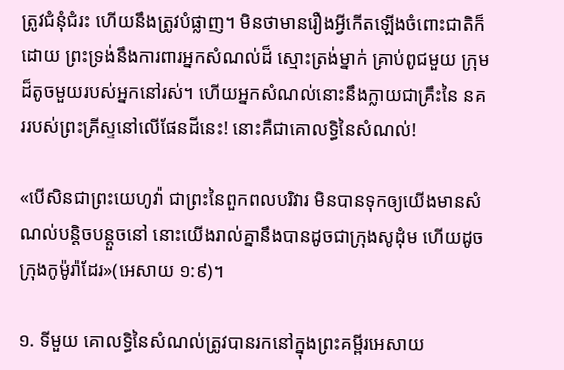ត្រូវជំនុំជំរះ ហើយនឹងត្រូវបំផ្លាញ។ មិនថាមានរឿងអ្វីកើតឡើងចំពោះជាតិក៏ដោយ ព្រះទ្រង់នឹងការពារអ្នកសំណល់ដ៏ ស្មោះត្រង់ម្នាក់ គ្រាប់ពូជមួយ ក្រុមដ៏តូចមួយរបស់អ្នកនៅរស់។ ហើយអ្នកសំណល់នោះនឹងក្លាយជាគ្រឹះនៃ នគររបស់ព្រះគ្រីស្ទនៅលើផែនដីនេះ! នោះគឺជាគោលទ្ធិនៃសំណល់!

«បើសិនជាព្រះយេហូវ៉ា ជាព្រះនៃពួកពលបរិវារ មិនបានទុកឲ្យយើងមានសំណល់បន្តិចបន្តួចនៅ នោះយើងរាល់គ្នានឹងបានដូចជាក្រុងសូដុំម ហើយដូចក្រុងកូម៉ូរ៉ាដែរ»(អេសាយ ១:៩)។

១. ទីមួយ គោលទ្ធិនៃសំណល់ត្រូវបានរកនៅក្នុងព្រះគម្ពីរអេសាយ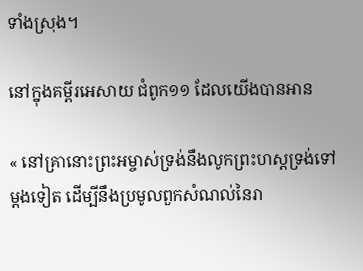ទាំងស្រុង។

នៅក្នុងគម្ពីរអេសាយ ជំពូក១១ ដែលយើងបានអាន

« នៅគ្រានោះព្រះអម្ចាស់ទ្រង់នឹងលូកព្រះហស្តទ្រង់ទៅម្តងទៀត ដើម្បីនឹងប្រមូលពួកសំណល់នៃរា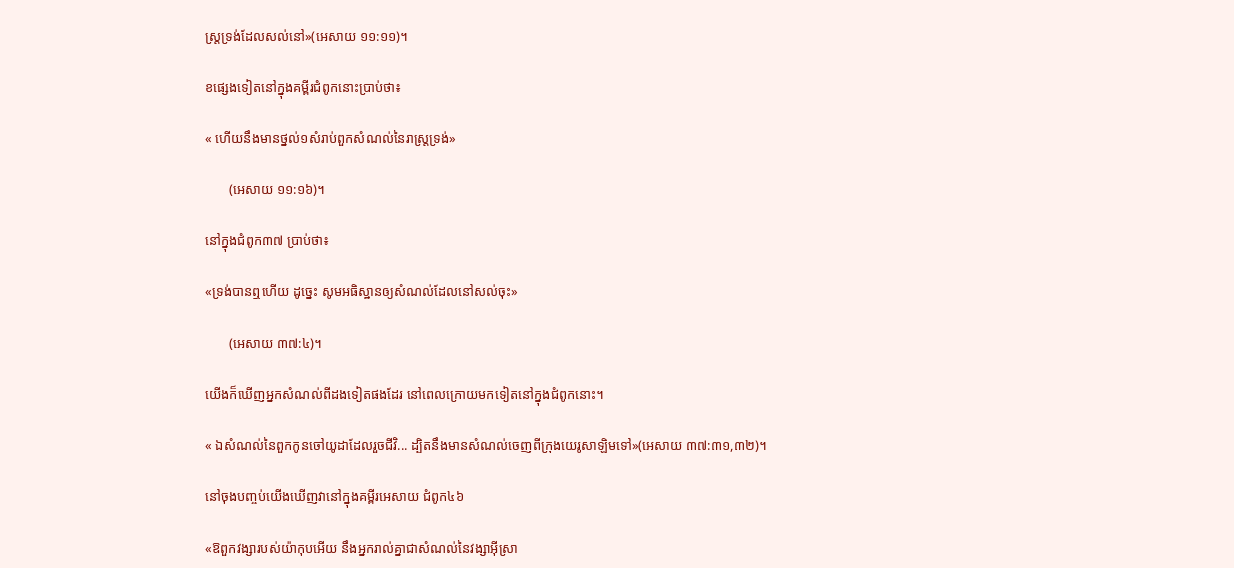ស្ត្រទ្រង់ដែលសល់នៅ»(អេសាយ ១១:១១)។

ខផ្សេងទៀតនៅក្នុងគម្ពីរជំពូកនោះប្រាប់ថា៖

« ហើយនឹងមានថ្នល់១សំរាប់ពួកសំណល់នៃរាស្ត្រទ្រង់»

       (អេសាយ ១១:១៦)។

នៅក្នុងជំពូក៣៧ ប្រាប់ថា៖

«ទ្រង់បានឮហើយ ដូច្នេះ សូមអធិស្ឋានឲ្យសំណល់ដែលនៅសល់ចុះ»

       (អេសាយ ៣៧:៤)។

យើងក៏ឃើញអ្នកសំណល់ពីដងទៀតផងដែរ នៅពេលក្រោយមកទៀតនៅក្នុងជំពូកនោះ។

« ឯសំណល់នៃពួកកូនចៅយូដាដែលរួចជីវិ... ដ្បិតនឹងមានសំណល់ចេញពីក្រុងយេរូសាឡិមទៅ»(អេសាយ ៣៧:៣១,៣២)។

នៅចុងបញ្ចប់យើងឃើញវានៅក្នុងគម្ពីរអេសាយ ជំពូក៤៦

«ឱពួកវង្សារបស់យ៉ាកុបអើយ នឹងអ្នករាល់គ្នាជាសំណល់នៃវង្សាអ៊ីស្រា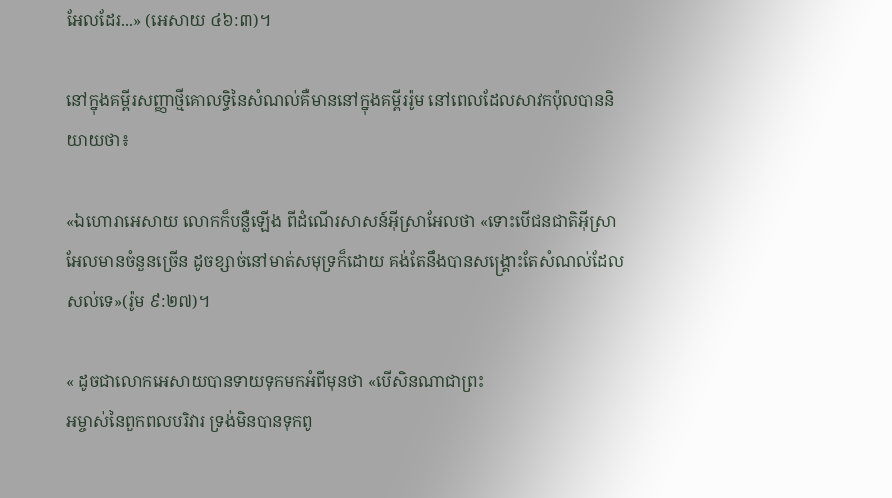អែលដែរ...» (អេសាយ ៤៦:៣)។

នៅក្នុងគម្ពីរសញ្ញាថ្មីគោលទ្ធិនៃសំណល់គឺមាននៅក្នុងគម្ពីររ៉ូម នៅពេលដែលសាវកប៉ុលបាននិយាយថា៖

«ឯហោរាអេសាយ លោកក៏បន្លឺឡើង ពីដំណើរសាសន៍អ៊ីស្រាអែលថា «ទោះបើជនជាតិអ៊ីស្រាអែលមានចំនួនច្រើន ដូចខ្សាច់នៅមាត់សមុទ្រក៏ដោយ គង់តែនឹងបានសង្គ្រោះតែសំណល់ដែលសល់ទេ»(រ៉ូម ៩:២៧)។

« ដូចជាលោកអេសាយបានទាយទុកមកអំពីមុនថា «បើសិនណាជាព្រះ
អម្ចាស់នៃពួកពលបរិវារ ទ្រង់មិនបានទុកពូ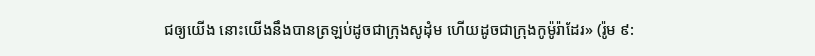ជឲ្យយើង នោះយើងនឹងបានត្រឡប់ដូចជាក្រុងសូដុំម ហើយដូចជាក្រុងកូម៉ូរ៉ាដែរ» (រ៉ូម ៩: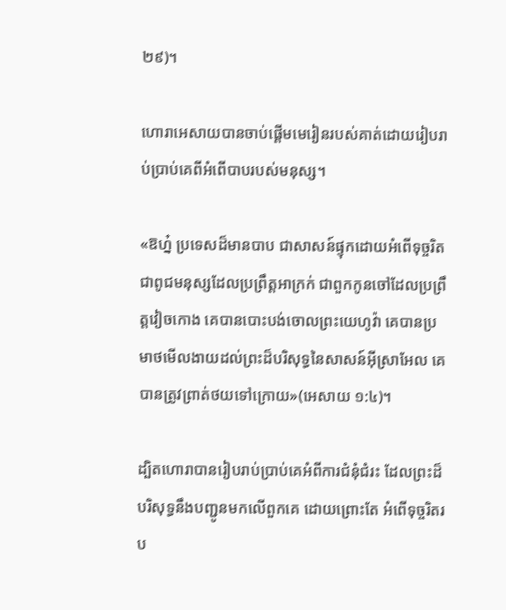២៩)។

ហោរាអេសាយបានចាប់ផ្ដើមមេរៀនរបស់គាត់ដោយរៀបរាប់ប្រាប់គេពីអំពើបាបរបស់មនុស្ស។

«ឱហ្ន៎ ប្រទេសដ៏មានបាប ជាសាសន៍ផ្ទុកដោយអំពើទុច្ចរិត ជាពូជមនុស្សដែលប្រព្រឹត្តអាក្រក់ ជាពួកកូនចៅដែលប្រព្រឹត្តវៀចកោង គេបានបោះបង់ចោលព្រះយេហូវ៉ា គេបានប្រមាថមើលងាយដល់ព្រះដ៏បរិសុទ្ធនៃសាសន៍អ៊ីស្រាអែល គេបានត្រូវព្រាត់ថយទៅក្រោយ»(អេសាយ ១:៤)។

ដ្បិតហោរាបានរៀបរាប់ប្រាប់គេអំពីការជំនុំជំរះ ដែលព្រះដ៏បរិសុទ្ធនឹងបញ្ជូនមកលើពួកគេ ដោយព្រោះតែ អំពើទុច្ចរិតរប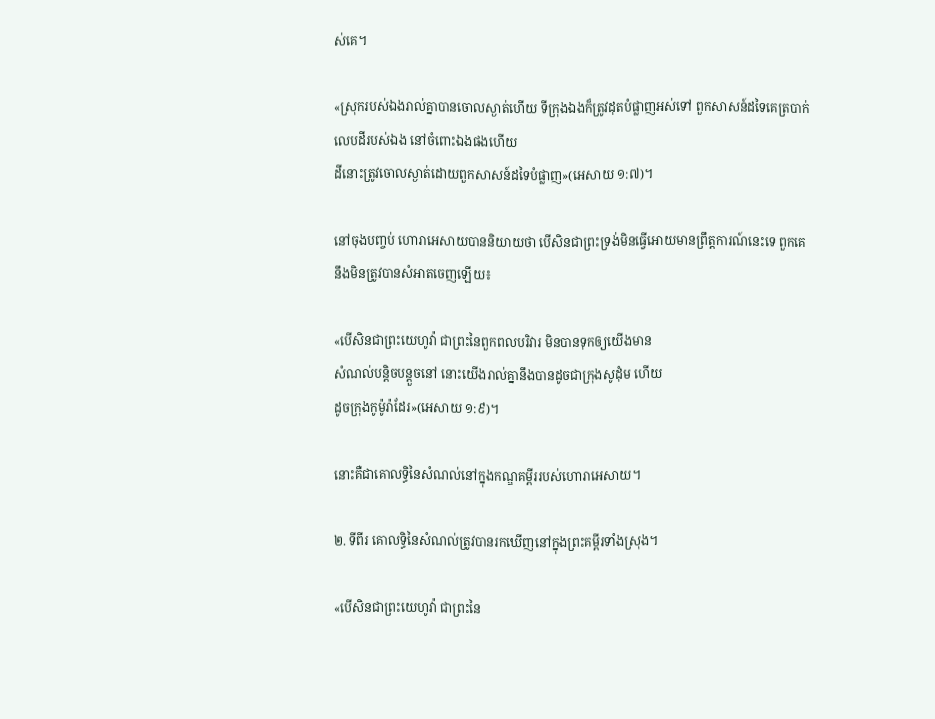ស់គេ។

«ស្រុករបស់ឯងរាល់គ្នាបានចោលស្ងាត់ហើយ ទីក្រុងឯងក៏ត្រូវដុតបំផ្លាញអស់ទៅ ពួកសាសន៍ដទៃគេត្របាក់លេបដីរបស់ឯង នៅចំពោះឯងផងហើយ
ដីនោះត្រូវចោលស្ងាត់ដោយពួកសាសន៍ដទៃបំផ្លាញ»(អេសាយ ១:៧)។

នៅចុងបញ្ចប់ ហោរាអេសាយបាននិយាយថា បើសិនជាព្រះទ្រង់មិនធ្វើអោយមានព្រឹត្ដការណ៍នេះទេ ពួកគេ នឹងមិនត្រូវបានសំអាតចេញឡើយ៖

«បើសិនជាព្រះយេហូវ៉ា ជាព្រះនៃពួកពលបរិវារ មិនបានទុកឲ្យយើងមាន
សំណល់បន្តិចបន្តួចនៅ នោះយើងរាល់គ្នានឹងបានដូចជាក្រុងសូដុំម ហើយ
ដូចក្រុងកូម៉ូរ៉ាដែរ»(អេសាយ ១:៩)។

នោះគឺជាគោលទ្ធិនៃសំណល់នៅក្នុងកណ្ឌគម្ពីររបស់ហោរាអេសាយ។

២. ទីពីរ គោលទ្ធិនៃសំណល់ត្រូវបានរកឃើញនៅក្នុងព្រះគម្ពីរទាំងស្រុង។

«បើសិនជាព្រះយេហូវ៉ា ជាព្រះនៃ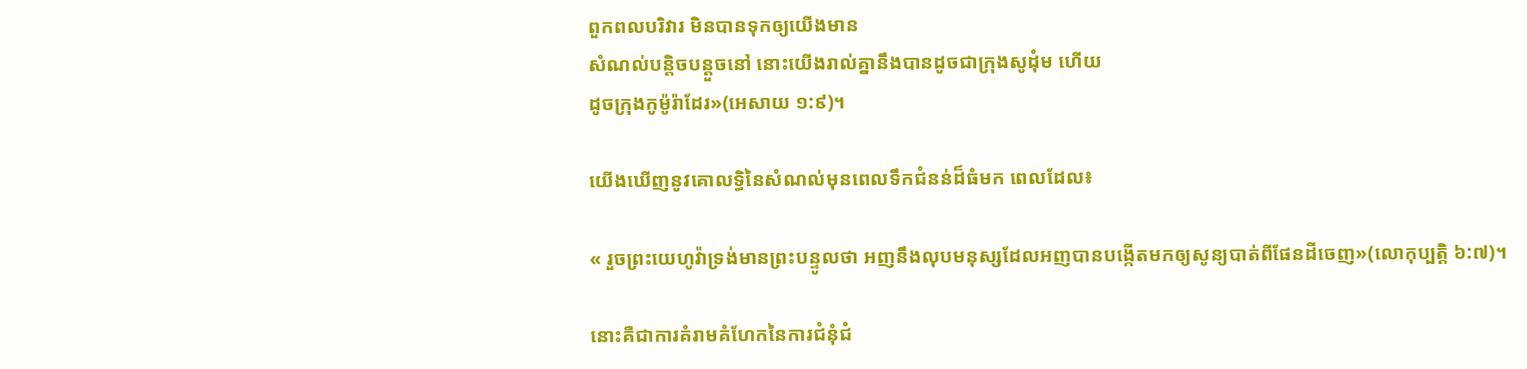ពួកពលបរិវារ មិនបានទុកឲ្យយើងមាន
សំណល់បន្តិចបន្តួចនៅ នោះយើងរាល់គ្នានឹងបានដូចជាក្រុងសូដុំម ហើយ
ដូចក្រុងកូម៉ូរ៉ាដែរ»(អេសាយ ១:៩)។

យើងឃើញនូវគោលទ្ធិនៃសំណល់មុនពេលទឹកជំនន់ដ៏ធំមក ពេលដែល៖

« រួចព្រះយេហូវ៉ាទ្រង់មានព្រះបន្ទូលថា អញនឹងលុបមនុស្សដែលអញបានបង្កើតមកឲ្យសូន្យបាត់ពីផែនដីចេញ»(លោកុប្បតិ្ដ ៦:៧)។

នោះគឺជាការគំរាមគំហែកនៃការជំនុំជំ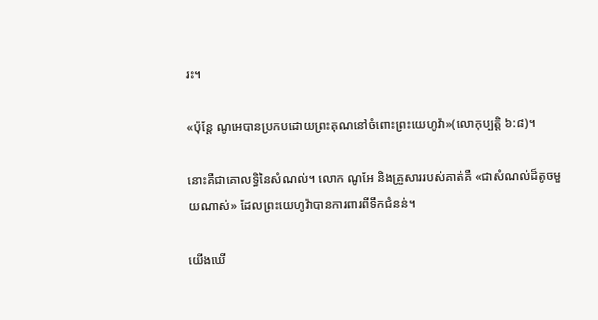រះ។

«ប៉ុន្តែ ណូអេបានប្រកបដោយព្រះគុណនៅចំពោះព្រះយេហូវ៉ា»(លោកុប្បត្ដិ ៦:៨)។

នោះគឺជាគោលទ្ធិនៃសំណល់។ លោក ណូអែ និងគ្រួសាររបស់គាត់គឺ «ជាសំណល់ដ៏តូចមួយណាស់» ដែលព្រះយេហូវ៉ាបានការពារពីទឹកជំនន់។

យើងឃើ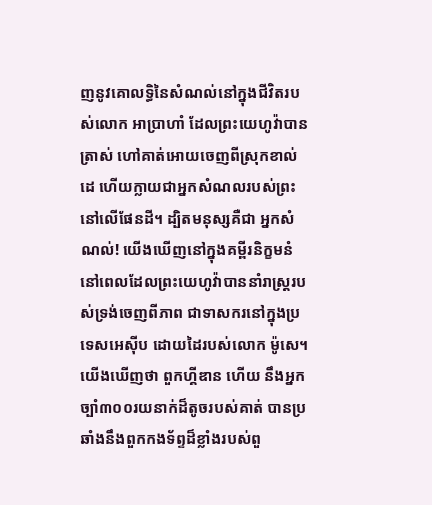ញនូវគោលទ្ធិនៃសំណល់នៅក្នុងជីវិតរបស់លោក អាប្រាហាំ ដែលព្រះយេហូវ៉ាបានត្រាស់ ហៅគាត់អោយចេញពីស្រុកខាល់ដេ ហើយក្លាយជាអ្នកសំណលរបស់ព្រះនៅលើផែនដី។ ដ្បិតមនុស្សគឺជា អ្នកសំណល់! យើងឃើញនៅក្នុងគម្ពីរនិក្ខមនំ នៅពេលដែលព្រះយេហូវ៉ាបាននាំរាស្រ្ដរបស់ទ្រង់ចេញពីភាព ជាទាសករនៅក្នុងប្រទេសអេស៊ីប ដោយដៃរបស់លោក ម៉ូសេ។ យើងឃើញថា ពួកហ្គីឌាន ហើយ នឹងអ្នកច្បាំ៣០០រយនាក់ដ៏តូចរបស់គាត់ បានប្រឆាំងនឹងពួកកងទ័ព្ទដ៏ខ្លាំងរបស់ពួ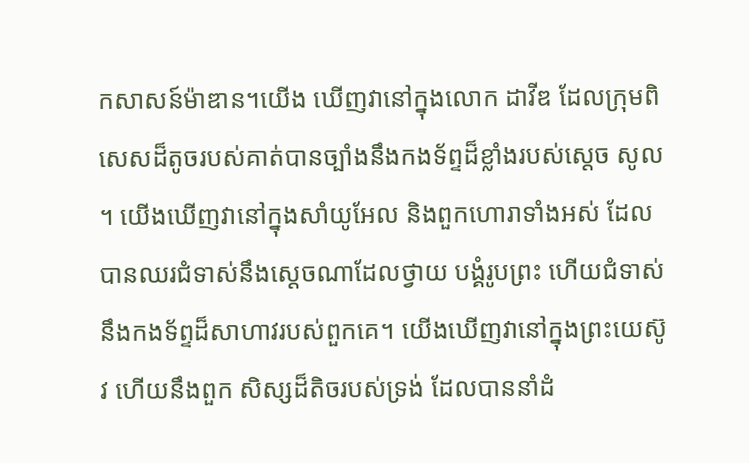កសាសន៍ម៉ាឌាន។យើង ឃើញវានៅក្នុងលោក ដាវីឌ ដែលក្រុមពិសេសដ៏តូចរបស់គាត់បានច្បាំងនឹងកងទ័ព្ទដ៏ខ្លាំងរបស់ស្ដេច សូល ។ យើងឃើញវានៅក្នុងសាំយូអែល និងពួកហោរាទាំងអស់ ដែលបានឈរជំទាស់នឹងស្ដេចណាដែលថ្វាយ បង្គំរូបព្រះ ហើយជំទាស់នឹងកងទ័ព្ទដ៏សាហាវរបស់ពួកគេ។ យើងឃើញវានៅក្នុងព្រះយេស៊ូវ ហើយនឹងពួក សិស្សដ៏តិចរបស់ទ្រង់ ដែលបាននាំដំ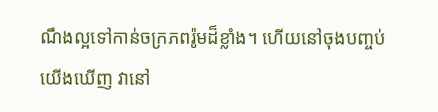ណឹងល្អទៅកាន់ចក្រភពរ៉ូមដ៏ខ្លាំង។ ហើយនៅចុងបញ្ចប់ យើងឃើញ វានៅ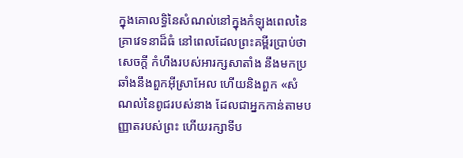ក្នុងគោលទ្ធិនៃសំណល់នៅក្នុងកំឡុងពេលនៃគ្រាវេទនាដ៏ធំ នៅពេលដែលព្រះគម្ពីរប្រាប់ថា សេចក្ដី កំហឹងរបស់អារក្សសាតាំង នឹងមកប្រឆាំងនឹងពួកអ៊ីស្រាអែល ហើយនិងពួក «សំណល់នៃពូជរបស់នាង ដែលជាអ្នកកាន់តាមបញ្ញាតរបស់ព្រះ ហើយរក្សាទីប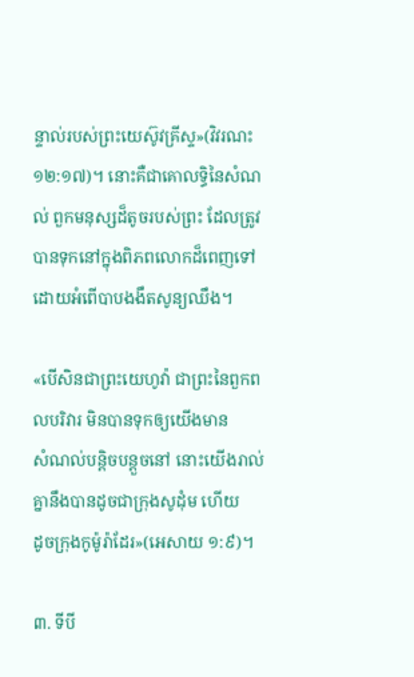ន្ទាល់របស់ព្រះយេស៊ូវគ្រីស្ទ»(វិវរណះ ១២:១៧)។ នោះគឺជាគោលទ្ធិនៃសំណល់ ពួកមនុស្សដ៏តូចរបស់ព្រះ ដែលត្រូវបានទុកនៅក្នុងពិភពលោកដ៏ពេញទៅ ដោយអំពើបាបងងឹតសូន្យឈឹង។

«បើសិនជាព្រះយេហូវ៉ា ជាព្រះនៃពួកពលបរិវារ មិនបានទុកឲ្យយើងមាន
សំណល់បន្តិចបន្តួចនៅ នោះយើងរាល់គ្នានឹងបានដូចជាក្រុងសូដុំម ហើយ
ដូចក្រុងកូម៉ូរ៉ាដែរ»(អេសាយ ១:៩)។

៣. ទីបី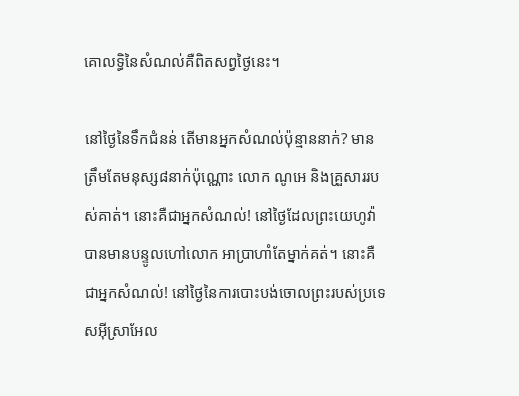គោលទ្ធិនៃសំណល់គឺពិតសព្វថ្ងៃនេះ។

នៅថ្ងៃនៃទឹកជំនន់ តើមានអ្នកសំណល់ប៉ុន្មាននាក់? មានត្រឹមតែមនុស្ស៨នាក់ប៉ុណ្ណោះ លោក ណូអេ និងគ្រួសាររបស់គាត់។ នោះគឺជាអ្នកសំណល់! នៅថ្ងៃដែលព្រះយេហូវ៉ាបានមានបន្ទូលហៅលោក អាប្រាហាំតែម្នាក់គត់។ នោះគឺជាអ្នកសំណល់! នៅថ្ងៃនៃការបោះបង់ចោលព្រះរបស់ប្រទេសអ៊ីស្រាអែល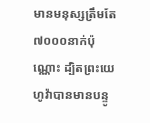មានមនុស្សត្រឹមតែ៧០០០នាក់ប៉ុណ្ណោះ ដ្បិតព្រះយេហូវ៉ាបានមានបន្ទូ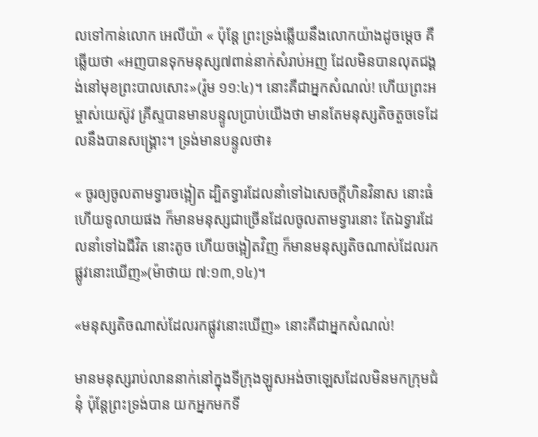លទៅកាន់លោក អេលីយ៉ា « ប៉ុន្តែ ព្រះទ្រង់ឆ្លើយនឹងលោកយ៉ាងដូចម្តេច គឺឆ្លើយថា «អញបានទុកមនុស្ស៧ពាន់នាក់សំរាប់អញ ដែលមិនបានលុតជង្គង់នៅមុខព្រះបាលសោះ»(រ៉ូម ១១:៤)។ នោះគឺជាអ្នកសំណល់! ហើយព្រះអម្ចាស់យេស៊ូវ គ្រីស្ទបានមានបន្ទូលប្រាប់យើងថា មានតែមនុស្សតិចតួចទេដែលនឹងបានសង្រ្គោះ។ ទ្រង់មានបន្ទូលថា៖

« ចូរឲ្យចូលតាមទ្វារចង្អៀត ដ្បិតទ្វារដែលនាំទៅឯសេចក្តីហិនវិនាស នោះធំ ហើយទូលាយផង ក៏មានមនុស្សជាច្រើនដែលចូលតាមទ្វារនោះ តែឯទ្វារដែលនាំទៅឯជីវិត នោះតូច ហើយចង្អៀតវិញ ក៏មានមនុស្សតិចណាស់ដែលរកផ្លូវនោះឃើញ»(ម៉ាថាយ ៧:១៣,១៤)។

«មនុស្សតិចណាស់ដែលរកផ្លូវនោះឃើញ» នោះគឺជាអ្នកសំណល់!

មានមនុស្សរាប់លាននាក់នៅក្នុងទីក្រុងឡូសអង់ចាឡេសដែលមិនមកក្រុមជំនុំ ប៉ុន្ដែព្រះទ្រង់បាន យកអ្នកមកទី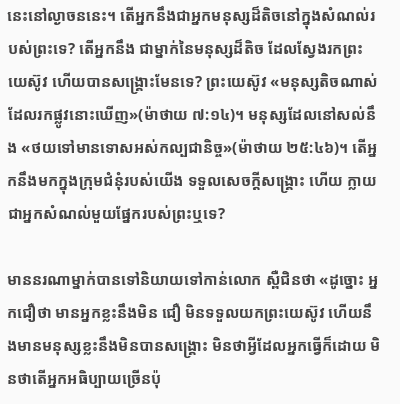នេះនៅល្ងាចននេះ។ តើអ្នកនឹងជាអ្នកមនុស្សដ៏តិចនៅក្នុងសំណល់របស់ព្រះទេ? តើអ្នកនឹង ជាម្នាក់នៃមនុស្សដ៏តិច ដែលស្វែងរកព្រះយេស៊ូវ ហើយបានសង្រ្គោះមែនទេ? ព្រះយេស៊ូវ «មនុស្សតិចណាស់ដែលរកផ្លូវនោះឃើញ»(ម៉ាថាយ ៧:១៤)។ មនុស្សដែលនៅសល់នឹង «ថយទៅមានទោសអស់កល្បជានិច្ច»(ម៉ាថាយ ២៥:៤៦)។ តើអ្នកនឹងមកក្នុងក្រុមជំនុំរបស់យើង ទទួលសេចក្ដីសង្រ្គោះ ហើយ ក្លាយជាអ្នកសំណល់មួយផ្នែករបស់ព្រះឬទេ?

មាននរណាម្នាក់បានទៅនិយាយទៅកាន់លោក ស្ពឺជិនថា «ដូច្នោះ អ្នកជឿថា មានអ្នកខ្លះនឹងមិន ជឿ មិនទទួលយកព្រះយេស៊ូវ ហើយនឹងមានមនុស្សខ្លះនឹងមិនបានសង្រ្គោះ មិនថាអ្វីដែលអ្នកធ្វើក៏ដោយ មិនថាតើអ្នកអធិប្បាយច្រើនប៉ុ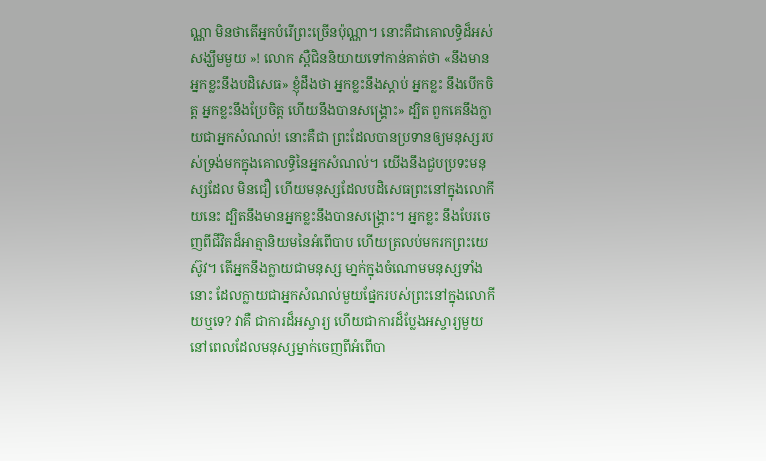ណ្ណា មិនថាតើអ្នកបំរើព្រះច្រើនប៉ុណ្ណា។ នោះគឺជាគោលទ្ធិដ៏អស់សង្ឃឹមមួយ »! លោក ស្ពឺជិននិយាយទៅកាន់គាត់ថា «នឹងមានអ្នកខ្លះនឹងបដិសេធ» ខ្ញុំដឹងថា អ្នកខ្លះនឹងស្ដាប់ អ្នកខ្លះ នឹងបើកចិត្ដ អ្នកខ្លះនឹងប្រែចិត្ដ ហើយនឹងបានសង្រ្គោះ» ដ្បិត ពួកគេនឹងក្លាយជាអ្នកសំណល់! នោះគឺជា ព្រះដែលបានប្រទានឲ្យមនុស្សរបស់ទ្រង់មកក្នុងគោលទ្ធិនៃអ្នកសំណល់។ យើងនឹងជួបប្រទះមនុស្សដែល មិនជឿ ហើយមនុស្សដែលបដិសេធព្រះនៅក្នុងលោកីយនេះ ដ្បិតនឹងមានអ្នកខ្លះនឹងបានសង្រ្គោះ។ អ្នកខ្លះ នឹងបែរចេញពីជីវិតដ៏អាត្មានិយមនៃអំពើបាប ហើយត្រលប់មករកព្រះយេស៊ូវ។ តើអ្នកនឹងក្លាយជាមនុស្ស មា្នក់ក្នុងចំណោមមនុស្សទាំងនោះ ដែលក្លាយជាអ្នកសំណល់មួយផ្នែករបស់ព្រះនៅក្នុងលោកីយឬទេ? វាគឺ ជាការដ៏អស្ចារ្យ ហើយជាការដ៏ប្លែងអស្ចារ្យមួយ នៅពេលដែលមនុស្សម្នាក់ចេញពីអំពើបា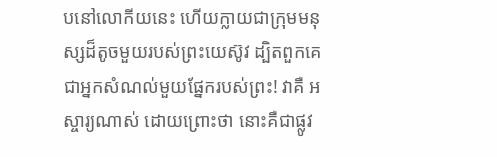បនៅលោកីយនេះ ហើយក្លាយជាក្រុមមនុស្សដ៏តូចមួយរបស់ព្រះយេស៊ូវ ដ្បិតពួកគេជាអ្នកសំណល់មួយផ្នែករបស់ព្រះ! វាគឺ អស្ចារ្យណាស់ ដោយព្រោះថា នោះគឺជាផ្លូវ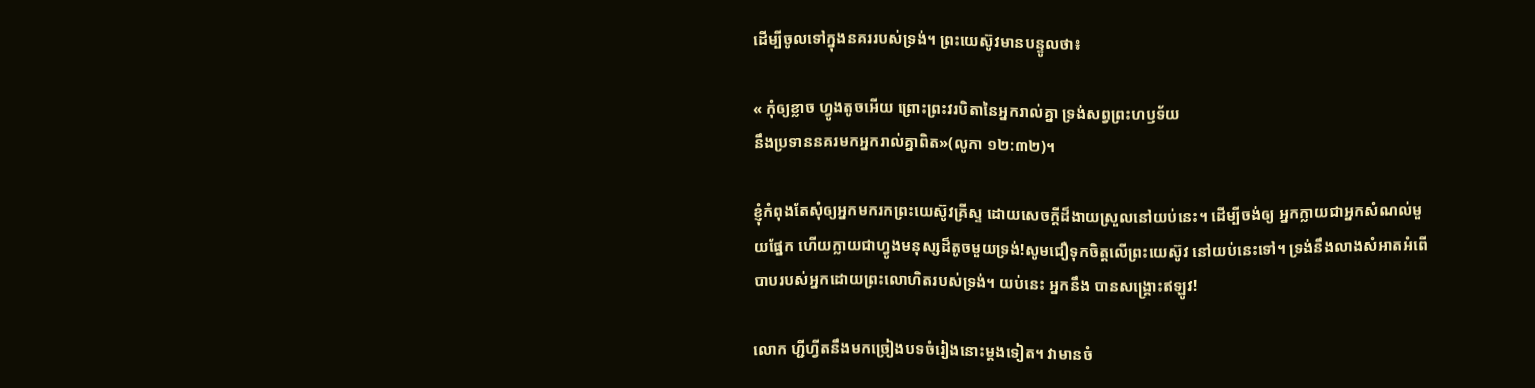ដើម្បីចូលទៅក្នុងនគររបស់ទ្រង់។ ព្រះយេស៊ូវមានបន្ទូលថា៖

« កុំឲ្យខ្លាច ហ្វូងតូចអើយ ព្រោះព្រះវរបិតានៃអ្នករាល់គ្នា ទ្រង់សព្វព្រះហឫទ័យ
នឹងប្រទាននគរមកអ្នករាល់គ្នាពិត»(លូកា ១២:៣២)។

ខ្ញុំកំពុងតែសុំឲ្យអ្នកមករកព្រះយេស៊ូវគ្រីស្ទ ដោយសេចក្ដីដ៏ងាយស្រួលនៅយប់នេះ។ ដើម្បីចង់ឲ្យ អ្នកក្លាយជាអ្នកសំណល់មួយផ្នែក ហើយក្លាយជាហ្វូងមនុស្សដ៏តូចមួយទ្រង់!សូមជឿទុកចិត្ដលើព្រះយេស៊ូវ នៅយប់នេះទៅ។ ទ្រង់នឹងលាងសំអាតអំពើបាបរបស់អ្នកដោយព្រះលោហិតរបស់ទ្រង់។ យប់នេះ អ្នកនឹង បានសង្រ្គោះឥឡូវ!

លោក ហ្ជីហ្វីតនឹងមកច្រៀងបទចំរៀងនោះម្ដងទៀត។ វាមានចំ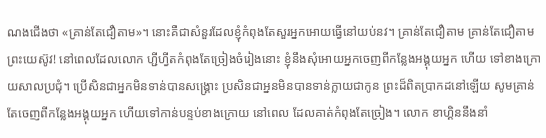ណងជើងថា «គ្រាន់តែជឿតាម»។ នោះគឺជាសំនួរដែលខ្ញុំកំពុងតែសួរអ្នកអោយធ្វើនៅយប់នវ។ គ្រាន់តែជឿតាម គ្រាន់តែជឿតាមព្រះយេស៊ូវ! នៅពេលដែលលោក ហ្ជីហ្វីតកំពុងតែច្រៀងចំរៀងនោះ ខ្ញុំនឹងសុំអោយអ្នកចេញពីកន្លែងអង្គុយអ្នក ហើយ ទៅខាងក្រោយសាលប្រជុំ។ ប្រើសិនជាអ្នកមិនទាន់បានសង្រ្គោះ ប្រសិនជាអ្ននមិនបានទាន់ក្លាយជាកូន ព្រះដ៏ពិតប្រាកដនៅឡើយ សូមគ្រាន់តែចេញពីកន្លែងអង្គុយអ្នក ហើយទៅកាន់បន្ទប់ខាងក្រោយ នៅពេល ដែលគាត់កំពុងតែច្រៀង។ លោក ខាហ្គិននឹងនាំ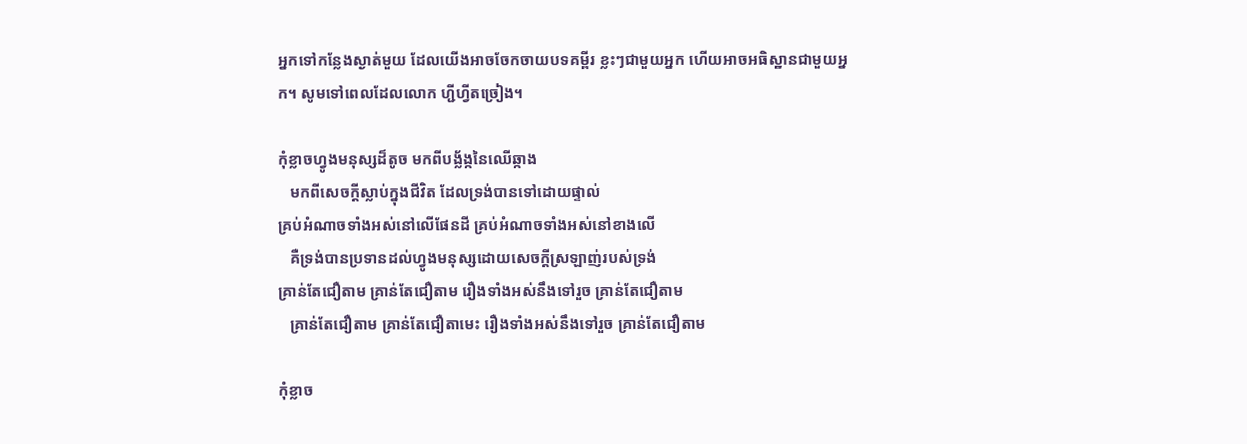អ្នកទៅកន្លែងស្ងាត់មួយ ដែលយើងអាចចែកចាយបទគម្ពីរ ខ្លះៗជាមួយអ្នក ហើយអាចអធិស្ឋានជាមួយអ្នក។ សូមទៅពេលដែលលោក ហ្ជីហ្វីតច្រៀង។

កុំខ្លាចហ្វូងមនុស្សដ៏តូច មកពីបង្ល័ង្កនៃឈើឆ្កាង
   មកពីសេចក្ដីស្លាប់ក្នុងជីវិត ដែលទ្រង់បានទៅដោយផ្ទាល់
គ្រប់អំណាចទាំងអស់នៅលើផែនដី គ្រប់អំណាចទាំងអស់នៅខាងលើ
   គឺទ្រង់បានប្រទានដល់ហ្វូងមនុស្សដោយសេចក្ដីស្រឡាញ់របស់ទ្រង់
គ្រាន់តែជឿតាម គ្រាន់តែជឿតាម រឿងទាំងអស់នឹងទៅរួច គ្រាន់តែជឿតាម
   គ្រាន់តែជឿតាម គ្រាន់តែជឿតាមេះ រឿងទាំងអស់នឹងទៅរួច គ្រាន់តែជឿតាម

កុំខ្លាច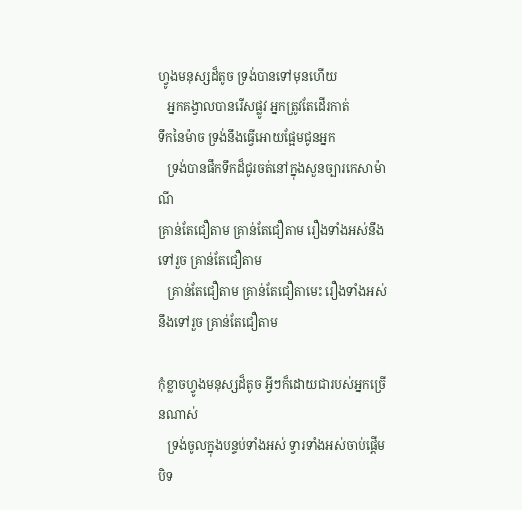ហ្វូងមនុស្សដ៏តូច ទ្រង់បានទៅមុនហើយ
   អ្នកគង្វាលបានរើសផ្លូវ អ្នកត្រូវតែដើរកាត់
ទឹកនៃម៉ាច ទ្រង់នឹងធ្វើអោយផ្អែមជូនអ្នក
   ទ្រង់បានផឹកទឹកដ៏ជូរចត់នៅក្នុងសួនច្បារកេសាម៉ាណី
គ្រាន់តែជឿតាម គ្រាន់តែជឿតាម រឿងទាំងអស់នឹងទៅរួច គ្រាន់តែជឿតាម
   គ្រាន់តែជឿតាម គ្រាន់តែជឿតាមេះ រឿងទាំងអស់នឹងទៅរួច គ្រាន់តែជឿតាម

កុំខ្លាចហ្វូងមនុស្សដ៏តូច អ្វីៗក៏ដោយជារបស់អ្នកច្រើនណាស់
   ទ្រង់ចូលក្នុងបន្ទប់ទាំងអស់ ទ្វារទាំងអស់ចាប់ផ្ដើមបិទ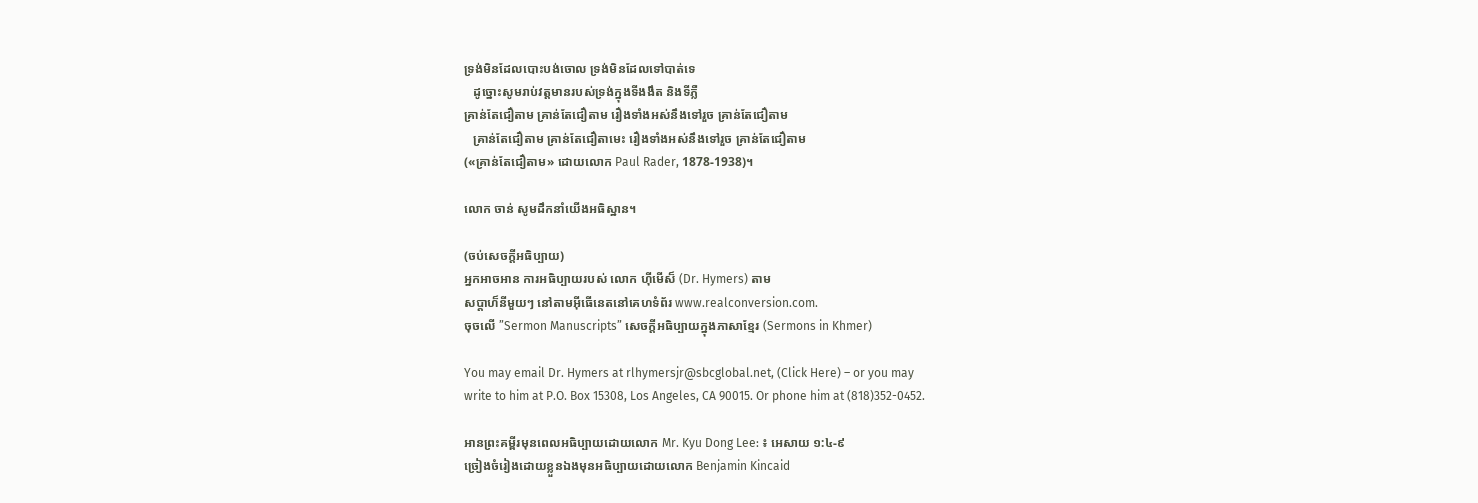ទ្រង់មិនដែលបោះបង់ចោល ទ្រង់មិនដែលទៅបាត់ទេ
   ដូច្នោះសូមរាប់វត្ដមានរបស់ទ្រង់ក្នុងទីងងឹត និងទីភ្លឺ
គ្រាន់តែជឿតាម គ្រាន់តែជឿតាម រឿងទាំងអស់នឹងទៅរួច គ្រាន់តែជឿតាម
   គ្រាន់តែជឿតាម គ្រាន់តែជឿតាមេះ រឿងទាំងអស់នឹងទៅរួច គ្រាន់តែជឿតាម
(«គ្រាន់តែជឿតាម» ដោយលោក Paul Rader, 1878-1938)។

លោក ចាន់ សូមដឹកនាំយើងអធិស្ឋាន។

(ចប់សេចក្ដីអធិប្បាយ)
អ្នកអាចអាន ការអធិប្បាយរបស់ លោក ហ៊ីមើស៏ (Dr. Hymers) តាម
សប្ដាហ៏នីមួយៗ នៅតាមអ៊ីធើនេតនៅគេហទំព័រ www.realconversion.com.
ចុចលើ ”Sermon Manuscripts” សេចក្ដីអធិប្បាយក្នុងភាសាខ្មែរ (Sermons in Khmer)

You may email Dr. Hymers at rlhymersjr@sbcglobal.net, (Click Here) – or you may
write to him at P.O. Box 15308, Los Angeles, CA 90015. Or phone him at (818)352-0452.

អានព្រះគម្ពីរមុនពេលអធិប្បាយដោយលោក Mr. Kyu Dong Lee: ៖ អេសាយ ១:៤-៩
ច្រៀងចំរៀងដោយខ្លួនឯងមុនអធិប្បាយដោយលោក Benjamin Kincaid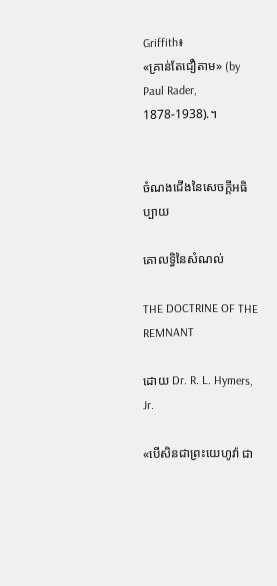Griffith៖
«គ្រាន់តែជឿតាម» (by Paul Rader, 1878-1938).។


ចំណងជើងនៃសេចក្ដីអធិប្បាយ

គោលទ្ធិនៃសំណល់

THE DOCTRINE OF THE REMNANT

ដោយ Dr. R. L. Hymers, Jr.

«បើសិនជាព្រះយេហូវ៉ា ជា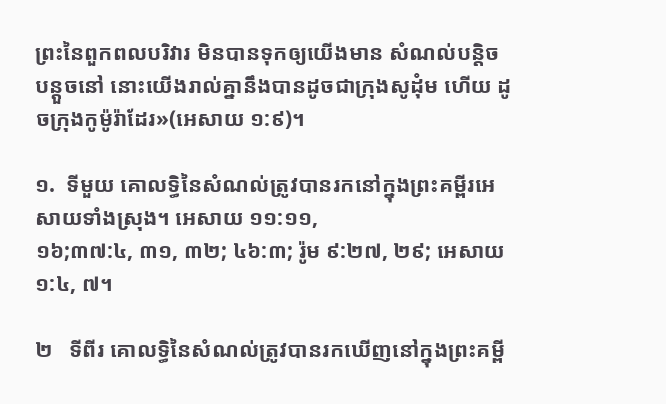ព្រះនៃពួកពលបរិវារ មិនបានទុកឲ្យយើងមាន សំណល់បន្តិចបន្តួចនៅ នោះយើងរាល់គ្នានឹងបានដូចជាក្រុងសូដុំម ហើយ ដូចក្រុងកូម៉ូរ៉ាដែរ»(អេសាយ ១:៩)។

១.  ទីមួយ គោលទ្ធិនៃសំណល់ត្រូវបានរកនៅក្នុងព្រះគម្ពីរអេសាយទាំងស្រុង។ អេសាយ ១១:១១,
១៦;៣៧:៤, ៣១, ៣២; ៤៦:៣; រ៉ូម ៩:២៧, ២៩; អេសាយ ១:៤, ៧។

២   ទីពីរ គោលទ្ធិនៃសំណល់ត្រូវបានរកឃើញនៅក្នុងព្រះគម្ពី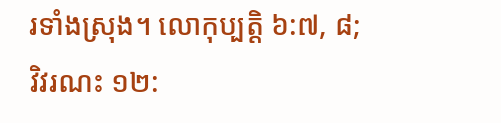រទាំងស្រុង។ លោកុប្បត្ដិ ៦:៧, ៨;
វិវរណះ ១២: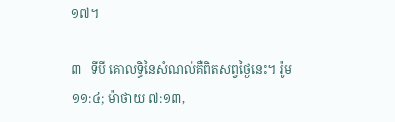១៧។

៣   ទីបី គោលទ្ធិនៃសំណល់គឺពិតសព្វថ្ងៃនេះ។ រ៉ូម ១១:៤; ម៉ាថាយ ៧:១៣,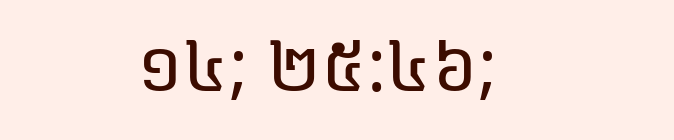១៤; ២៥:៤៦;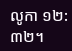លូកា ១២:៣២។